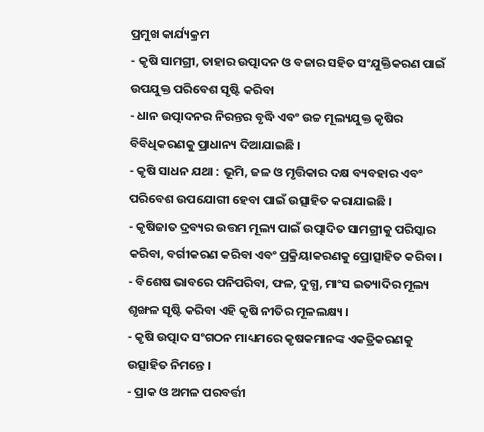ପ୍ରମୁଖ କାର୍ଯ୍ୟକ୍ରମ
- କୃଷି ସାମଗ୍ରୀ, ତାହାର ଉତ୍ପାଦନ ଓ ବଜାର ସହିତ ସଂଯୁକ୍ତିକରଣ ପାଇଁ ଉପଯୁକ୍ତ ପରିବେଶ ସୃଷ୍ଟି କରିବା
- ଧାନ ଉତ୍ପାଦନର ନିରନ୍ତର ବୃଦ୍ଧି ଏବଂ ଉଚ୍ଚ ମୂଲ୍ୟଯୁକ୍ତ କୃଷିର ବିବିଧିକରଣକୁ ପ୍ରାଧାନ୍ୟ ଦିଆଯାଇଛି ।
- କୃଷି ସାଧନ ଯଥା : ଭୂମି, ଜଳ ଓ ମୃତ୍ତିକାର ଦକ୍ଷ ବ୍ୟବହାର ଏବଂ ପରିବେଶ ଉପଯୋଗୀ ହେବା ପାଇଁ ଉତ୍ସାହିତ କରାଯାଇଛି ।
- କୃଷିଜାତ ଦ୍ରବ୍ୟର ଉତ୍ତମ ମୂଲ୍ୟ ପାଇଁ ଉତ୍ପାଦିତ ସାମଗ୍ରୀକୁ ପରିସ୍କାର କରିବା, ବର୍ଗୀକରଣ କରିବା ଏବଂ ପ୍ରକ୍ରିୟାକରଣକୁ ପ୍ରୋତ୍ସାହିତ କରିବା ।
- ବିଶେଷ ଭାବରେ ପନିପରିବା, ଫଳ, ଦୁଗ୍ଧ, ମାଂସ ଇତ୍ୟାଦିର ମୂଲ୍ୟ ଶୃଙ୍ଖଳ ସୃଷ୍ଟି କରିବା ଏହି କୃଷି ନୀତିର ମୂଳଲକ୍ଷ୍ୟ ।
- କୃଷି ଉତ୍ପାଦ ସଂଗଠନ ମାଧ୍ୟମରେ କୃଷକମାନଙ୍କ ଏକତ୍ରିକରଣକୁ ଉତ୍ସାହିତ ନିମନ୍ତେ ।
- ପ୍ରାକ ଓ ଅମଳ ପରବର୍ତ୍ତୀ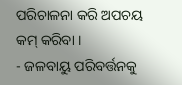ପରିଚାଳନା କରି ଅପଚୟ କମ୍ କରିବା ।
- ଜଳବାୟୁ ପରିବର୍ତ୍ତନକୁ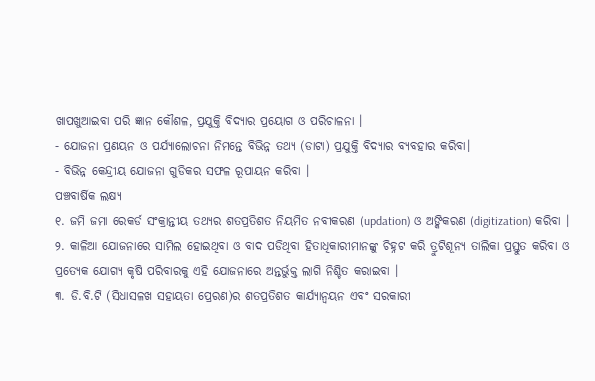ଖାପଖୁଆଇବା ପରି ଜ୍ଞାନ କୌଶଳ, ପ୍ରଯୁକ୍ତି ବିଦ୍ୟାର ପ୍ରୟୋଗ ଓ ପରିଚାଳନା ।
- ଯୋଜନା ପ୍ରଣୟନ ଓ ପର୍ଯ୍ୟାଲୋଚନା ନିମନ୍ତେ ବିଭିନ୍ନ ତଥ୍ୟ (ଡାଟା) ପ୍ରଯୁକ୍ତି ବିଦ୍ୟାର ବ୍ୟବହାର କରିବା।
- ବିଭିନ୍ନ କେନ୍ଦ୍ରୀୟ ଯୋଜନା ଗୁଡିକର ସଫଳ ରୂପାୟନ କରିବା ।
ପଞ୍ଚବାର୍ଷିକ ଲକ୍ଷ୍ୟ
୧. ଜମି ଜମା ରେକର୍ଡ ସଂକ୍ରାନ୍ତୀୟ ତଥ୍ୟର ଶତପ୍ରତିଶତ ନିୟମିତ ନବୀକରଣ (updation) ଓ ଅଙ୍କିକରଣ (digitization) କରିବା ।
୨. କାଳିଆ ଯୋଜନାରେ ସାମିଲ ହୋଇଥିବା ଓ ବାଦ ପଡିଥିବା ହିତାଧିକାରୀମାନଙ୍କୁ ଚିହ୍ନଟ କରି ତ୍ରୁଟିଶୂନ୍ୟ ତାଲିକା ପ୍ରସ୍ତୁତ କରିବା ଓ ପ୍ରତ୍ୟେକ ଯୋଗ୍ୟ କୃଷି ପରିବାରକୁ ଏହି ଯୋଜନାରେ ଅନ୍ତର୍ଭୁକ୍ତ ଲାଗି ନିଶ୍ଚିତ କରାଇବା ।
୩. ଡି.ବି.ଟି (ସିଧାସଳଖ ସହାୟତା ପ୍ରେରଣ)ର ଶତପ୍ରତିଶତ କାର୍ଯ୍ୟାନ୍ୱୟନ ଏବଂ ସରକାରୀ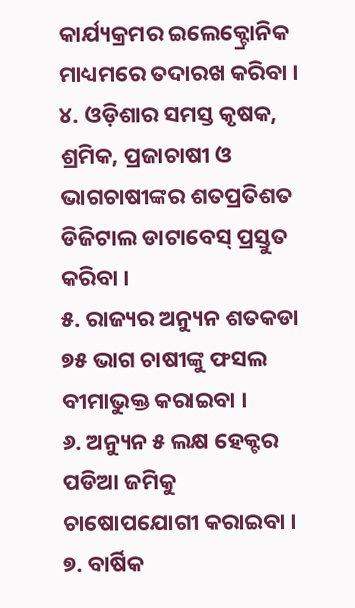କାର୍ଯ୍ୟକ୍ରମର ଇଲେକ୍ଟ୍ରୋନିକ ମାଧ୍ୟମରେ ତଦାରଖ କରିବା ।
୪. ଓଡ଼ିଶାର ସମସ୍ତ କୃଷକ, ଶ୍ରମିକ, ପ୍ରଜାଚାଷୀ ଓ ଭାଗଚାଷୀଙ୍କର ଶତପ୍ରତିଶତ ଡିଜିଟାଲ ଡାଟାବେସ୍ ପ୍ରସ୍ତୁତ କରିବା ।
୫. ରାଜ୍ୟର ଅନ୍ୟୁନ ଶତକଡା ୭୫ ଭାଗ ଚାଷୀଙ୍କୁ ଫସଲ ବୀମାଭୁକ୍ତ କରାଇବା ।
୬. ଅନ୍ୟୁନ ୫ ଲକ୍ଷ ହେକ୍ଟର ପଡିଆ ଜମିକୁ ଚାଷୋପଯୋଗୀ କରାଇବା ।
୭. ବାର୍ଷିକ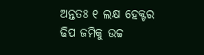ଅନ୍ତତଃ ୧ ଲକ୍ଷ ହେକ୍ଟର ଢିପ ଜମିକୁ ଉଚ୍ଚ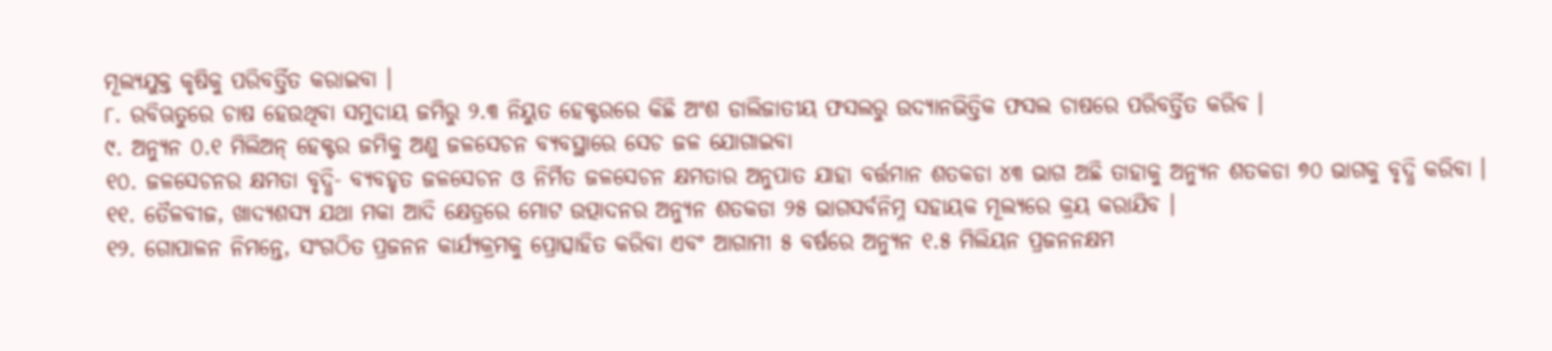ମୂଲ୍ୟଯୁକ୍ତ କୃଷିକୁ ପରିବର୍ତ୍ତିତ କରାଇବା ।
୮. ରବିଋତୁରେ ଚାଷ ହେଉଥିବା ସମୁଦାୟ ଜମିରୁ ୨.୩ ନିୟୁତ ହେକ୍ଟରରେ କିଛି ଅଂଶ ଡାଲିଜାତୀୟ ଫସଲରୁ ଉଦ୍ୟାନଭିତ୍ତିକ ଫସଲ ଚାଷରେ ପରିବର୍ତ୍ତିତ କରିବ ।
୯. ଅନ୍ୟୁନ ୦.୧ ମିଲିଅନ୍ ହେକ୍ଟର ଜମିକୁ ଅଣୁ ଜଳସେଚନ ବ୍ୟବସ୍ଥାରେ ସେଚ ଜଳ ଯୋଗାଇବା
୧୦. ଜଳସେଚନର କ୍ଷମତା ବୃଦ୍ଧି- ବ୍ୟବହୃତ ଜଳସେଚନ ଓ ନିର୍ମିତ ଜଳସେଚନ କ୍ଷମତାର ଅନୁପାତ ଯାହା ବର୍ତ୍ତମାନ ଶତକଡା ୪୩ ଭାଗ ଅଛି ତାହାକୁ ଅନ୍ୟୁନ ଶତକଡା ୭୦ ଭାଗକୁ ବୃଦ୍ଧି କରିବା ।
୧୧. ତୈଳବୀଜ, ଖାଦ୍ୟଶସ୍ୟ ଯଥା ମକା ଆଦି କ୍ଷେତ୍ରରେ ମୋଟ ଉତ୍ପାଦନର ଅନ୍ୟୁନ ଶତକଡା ୨୫ ଭାଗସର୍ବନିମ୍ନ ସହାୟକ ମୂଲ୍ୟରେ କ୍ରୟ କରାଯିବ ।
୧୨. ଗୋପାଳନ ନିମନ୍ତେ, ସଂଗଠିତ ପ୍ରଜନନ କାର୍ଯ୍ୟକ୍ରମକୁ ପ୍ରୋତ୍ସାହିତ କରିବା ଏବଂ ଆଗାମୀ ୫ ବର୍ଷରେ ଅନ୍ୟୁନ ୧.୫ ମିଲିୟନ ପ୍ରଜନନକ୍ଷମ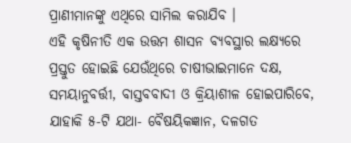ପ୍ରାଣୀମାନଙ୍କୁ ଏଥିରେ ସାମିଲ କରାଯିବ ।
ଏହି କୃଷିନୀତି ଏକ ଉତ୍ତମ ଶାସନ ବ୍ୟବସ୍ଥାର ଲକ୍ଷ୍ୟରେ ପ୍ରସ୍ତୁତ ହୋଇଛି ଯେଉଁଥିରେ ଚାଷୀଭାଇମାନେ ଦକ୍ଷ, ସମୟାନୁବର୍ତ୍ତୀ, ବାସ୍ତବବାଦୀ ଓ କ୍ରିୟାଶୀଳ ହୋଇପାରିବେ, ଯାହାକି ୫-ଟି ଯଥା- ବୈଷୟିକଜ୍ଞାନ, ଦଳଗତ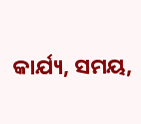କାର୍ଯ୍ୟ, ସମୟ,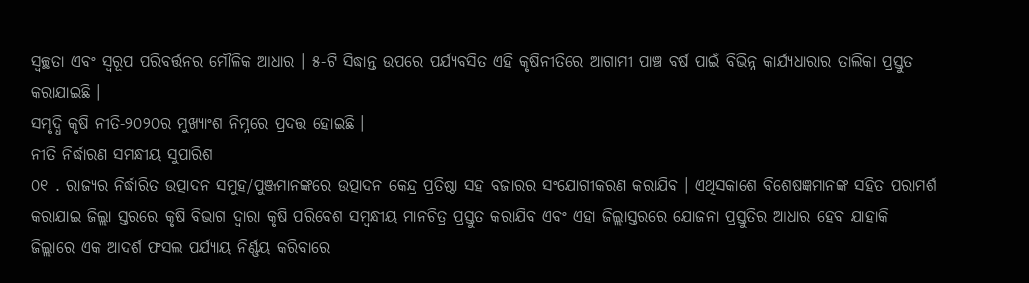ସ୍ୱଚ୍ଛତା ଏବଂ ସ୍ୱରୂପ ପରିବର୍ତ୍ତନର ମୌଳିକ ଆଧାର । ୫-ଟି ସିଦ୍ଧାନ୍ତ ଉପରେ ପର୍ଯ୍ୟବସିତ ଏହି କୃଷିନୀତିରେ ଆଗାମୀ ପାଞ୍ଚ ବର୍ଷ ପାଇଁ ବିଭିନ୍ନ କାର୍ଯ୍ୟଧାରାର ତାଲିକା ପ୍ରସ୍ତୁତ କରାଯାଇଛି ।
ସମୃଦ୍ଧି କୃଷି ନୀତି-୨୦୨୦ର ମୁଖ୍ୟାଂଶ ନିମ୍ନରେ ପ୍ରଦତ୍ତ ହୋଇଛି ।
ନୀତି ନିର୍ଦ୍ଧାରଣ ସମନ୍ଧୀୟ ସୁପାରିଶ
୦୧ . ରାଜ୍ୟର ନିର୍ଦ୍ଧାରିତ ଉତ୍ପାଦନ ସମୁହ/ପୁଞ୍ଜମାନଙ୍କରେ ଉତ୍ପାଦନ କେନ୍ଦ୍ର ପ୍ରତିଷ୍ଠା ସହ ବଜାରର ସଂଯୋଗୀକରଣ କରାଯିବ । ଏଥିସକାଶେ ବିଶେଷଜ୍ଞମାନଙ୍କ ସହିତ ପରାମର୍ଶ କରାଯାଇ ଜିଲ୍ଲା ସ୍ତରରେ କୃଷି ବିଭାଗ ଦ୍ୱାରା କୃଷି ପରିବେଶ ସମ୍ବନ୍ଧୀୟ ମାନଚିତ୍ର ପ୍ରସ୍ତୁତ କରାଯିବ ଏବଂ ଏହା ଜିଲ୍ଲାସ୍ତରରେ ଯୋଜନା ପ୍ରସ୍ତୁତିର ଆଧାର ହେବ ଯାହାକି ଜିଲ୍ଲାରେ ଏକ ଆଦର୍ଶ ଫସଲ ପର୍ଯ୍ୟାୟ ନିର୍ଣ୍ଣୟ କରିବାରେ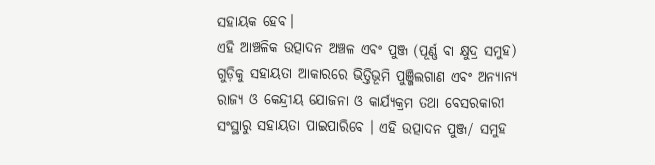ସହାୟକ ହେବ।
ଏହି ଆଞ୍ଚଳିକ ଉତ୍ପାଦନ ଅଞ୍ଚଳ ଏବଂ ପୁଞ୍ଜ (ପୂର୍ଣ୍ଣ ବା କ୍ଷୁଦ୍ର ସମୁହ) ଗୁଡ଼ିକୁ ସହାୟତା ଆକାରରେ ଭିତ୍ତିଭୂମି ପୁଞ୍ଜିଲଗାଣ ଏବଂ ଅନ୍ୟାନ୍ୟ ରାଜ୍ୟ ଓ କେନ୍ଦ୍ରୀୟ ଯୋଜନା ଓ କାର୍ଯ୍ୟକ୍ରମ ତଥା ବେସରକାରୀ ସଂସ୍ଥାରୁ ସହାୟତା ପାଇପାରିବେ । ଏହି ଉତ୍ପାଦନ ପୁଞ୍ଜ/ ସମୁହ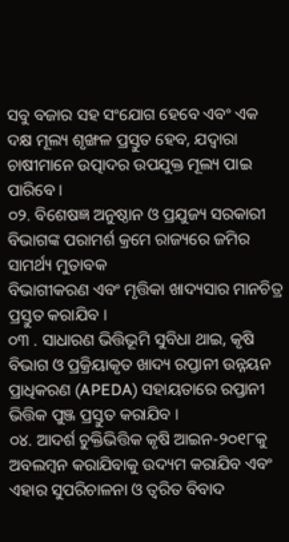ସବୁ ବଜାର ସହ ସଂଯୋଗ ହେବେ ଏବଂ ଏକ ଦକ୍ଷ ମୂଲ୍ୟ ଶୃଙ୍ଖଳ ପ୍ରସ୍ତୁତ ହେବ, ଯଦ୍ୱାରା ଚାଷୀମାନେ ଉତ୍ପାଦର ଉପଯୁକ୍ତ ମୂଲ୍ୟ ପାଇ ପାରିବେ ।
୦୨. ବିଶେଷଜ୍ଞ ଅନୁଷ୍ଠାନ ଓ ପ୍ରଯୁଜ୍ୟ ସରକାରୀ ବିଭାଗଙ୍କ ପରାମର୍ଶ କ୍ରମେ ରାଜ୍ୟରେ ଜମିର ସାମର୍ଥ୍ୟ ମୁତାବକ
ବିଭାଗୀକରଣ ଏବଂ ମୃତ୍ତିକା ଖାଦ୍ୟସାର ମାନଚିତ୍ର ପ୍ରସ୍ତୁତ କରାଯିବ ।
୦୩ . ସାଧାରଣ ଭିତ୍ତିଭୂମି ସୁବିଧା ଥାଇ, କୃଷି ବିଭାଗ ଓ ପ୍ରକ୍ରିୟାକୃତ ଖାଦ୍ୟ ରପ୍ତାନୀ ଉନ୍ନୟନ ପ୍ରାଧିକରଣ (APEDA) ସହାୟତାରେ ରପ୍ତାନୀ ଭିତ୍ତିକ ପୁଞ୍ଜ ପ୍ରସ୍ତୁତ କରାଯିବ ।
୦୪. ଆଦର୍ଶ ଚୁକ୍ତିଭିତ୍ତିକ କୃଷି ଆଇନ-୨୦୧୮କୁ ଅବଲମ୍ବନ କରାଯିବାକୁ ଉଦ୍ୟମ କରାଯିବ ଏବଂ ଏହାର ସୁପରିଚାଳନା ଓ ତ୍ୱରିତ ବିବାଦ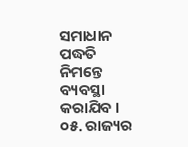ସମାଧାନ ପଦ୍ଧତି ନିମନ୍ତେ ବ୍ୟବସ୍ଥା କରାଯିବ ।
୦୫. ରାଜ୍ୟର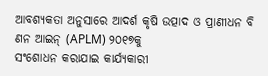ଆବଶ୍ୟକତା ଅନୁସାରେ ଆଦର୍ଶ କୃଷି ଉତ୍ପାଦ ଓ ପ୍ରାଣୀଧନ ବି ଣନ ଆଇନ୍ (APLM) ୨୦୧୭କୁ
ସଂଶୋଧନ କରାଯାଇ କାର୍ଯ୍ୟକାରୀ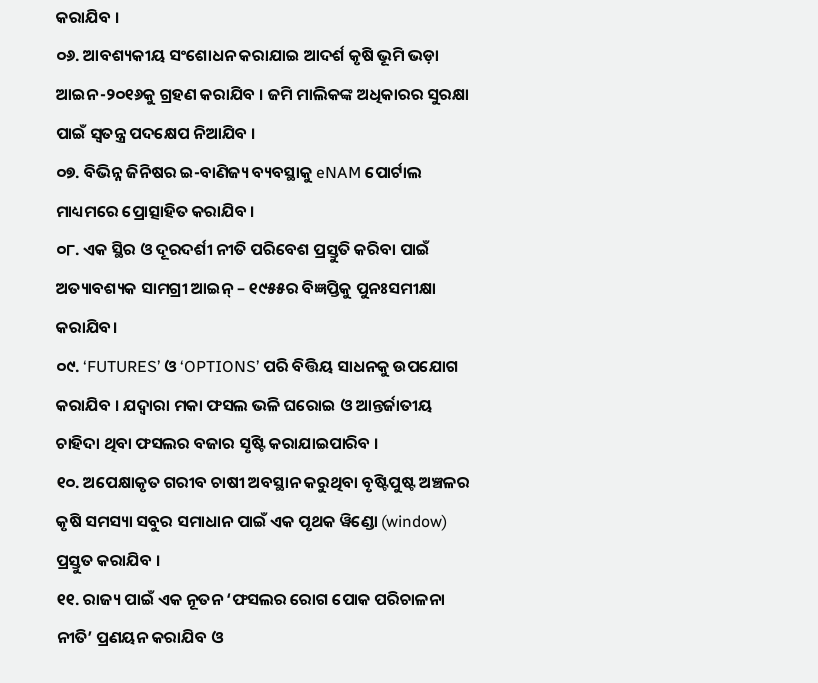କରାଯିବ ।
୦୬. ଆବଶ୍ୟକୀୟ ସଂଶୋଧନ କରାଯାଇ ଆଦର୍ଶ କୃଷି ଭୂମି ଭଡ଼ା ଆଇନ-୨୦୧୬କୁ ଗ୍ରହଣ କରାଯିବ । ଜମି ମାଲିକଙ୍କ ଅଧିକାରର ସୁରକ୍ଷା ପାଇଁ ସ୍ୱତନ୍ତ୍ର ପଦକ୍ଷେପ ନିଆଯିବ ।
୦୭. ବିଭିନ୍ନ ଜିନିଷର ଇ-ବାଣିଜ୍ୟ ବ୍ୟବସ୍ଥାକୁ eNAM ପୋର୍ଟାଲ ମାଧ୍ୟମରେ ପ୍ରୋତ୍ସାହିତ କରାଯିବ ।
୦୮. ଏକ ସ୍ଥିର ଓ ଦୂରଦର୍ଶୀ ନୀତି ପରିବେଶ ପ୍ରସ୍ତୁତି କରିବା ପାଇଁ ଅତ୍ୟାବଶ୍ୟକ ସାମଗ୍ରୀ ଆଇନ୍ – ୧୯୫୫ର ବିଜ୍ଞପ୍ତିକୁ ପୁନଃସମୀକ୍ଷା କରାଯିବ।
୦୯. ‘FUTURES’ ଓ ‘OPTIONS’ ପରି ବିତ୍ତିୟ ସାଧନକୁ ଉପଯୋଗ କରାଯିବ । ଯଦ୍ୱାରା ମକା ଫସଲ ଭଳି ଘରୋଇ ଓ ଆନ୍ତର୍ଜାତୀୟ ଚାହିଦା ଥିବା ଫସଲର ବଜାର ସୃଷ୍ଟି କରାଯାଇପାରିବ ।
୧୦. ଅପେକ୍ଷାକୃତ ଗରୀବ ଚାଷୀ ଅବସ୍ଥାନ କରୁଥିବା ବୃଷ୍ଟିପୁଷ୍ଟ ଅଞ୍ଚଳର କୃଷି ସମସ୍ୟା ସବୁର ସମାଧାନ ପାଇଁ ଏକ ପୃଥକ ୱିଣ୍ଡୋ (window) ପ୍ରସ୍ତୁତ କରାଯିବ ।
୧୧. ରାଜ୍ୟ ପାଇଁ ଏକ ନୂତନ ‘ଫସଲର ରୋଗ ପୋକ ପରିଚାଳନା ନୀତି’ ପ୍ରଣୟନ କରାଯିବ ଓ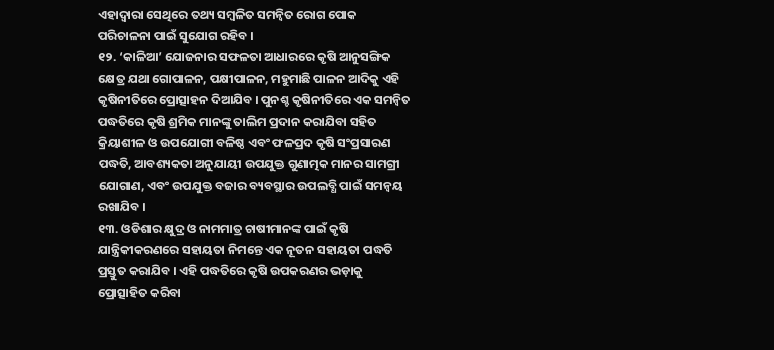ଏହାଦ୍ୱାରା ସେଥିରେ ତଥ୍ୟ ସମ୍ବଳିତ ସମନ୍ୱିତ ରୋଗ ପୋକ ପରିଚାଳନା ପାଇଁ ସୁଯୋଗ ରହିବ ।
୧୨. ‘କାଳିଆ’ ଯୋଜନାର ସଫଳତା ଆଧାରରେ କୃଷି ଆନୁସଙ୍ଗିକ କ୍ଷେତ୍ର ଯଥା ଗୋପାଳନ, ପକ୍ଷୀପାଳନ, ମହୁମାଛି ପାଳନ ଆଦିକୁ ଏହି କୃଷିନୀତିରେ ପ୍ରୋତ୍ସାହନ ଦିଆଯିବ । ପୁନଶ୍ଚ କୃଷିନୀତିରେ ଏକ ସମନ୍ୱିତ ପଦ୍ଧତିରେ କୃଷି ଶ୍ରମିକ ମାନଙ୍କୁ ତାଲିମ ପ୍ରଦାନ କରାଯିବା ସହିତ କ୍ରିୟାଶୀଳ ଓ ଉପଯୋଗୀ ବଳିଷ୍ଠ ଏବଂ ଫଳପ୍ରଦ କୃଷି ସଂପ୍ରସାରଣ ପଦ୍ଧତି, ଆବଶ୍ୟକତା ଅନୁଯାୟୀ ଉପଯୁକ୍ତ ଗୁଣାତ୍ମକ ମାନର ସାମଗ୍ରୀ ଯୋଗାଣ, ଏବଂ ଉପଯୁକ୍ତ ବଜାର ବ୍ୟବସ୍ଥାର ଉପଲବ୍ଧି ପାଇଁ ସମନ୍ୱୟ ରଖାଯିବ ।
୧୩. ଓଡିଶାର କ୍ଷୁଦ୍ର ଓ ନାମମାତ୍ର ଚାଷୀମାନଙ୍କ ପାଇଁ କୃଷି ଯାନ୍ତ୍ରିକୀକରଣରେ ସହାୟତା ନିମନ୍ତେ ଏକ ନୂତନ ସହାୟତା ପଦ୍ଧତି ପ୍ରସ୍ତୁତ କରାଯିବ । ଏହି ପଦ୍ଧତିରେ କୃଷି ଉପକରଣର ଭଡ଼ାକୁ ପ୍ରୋତ୍ସାହିତ କରିବା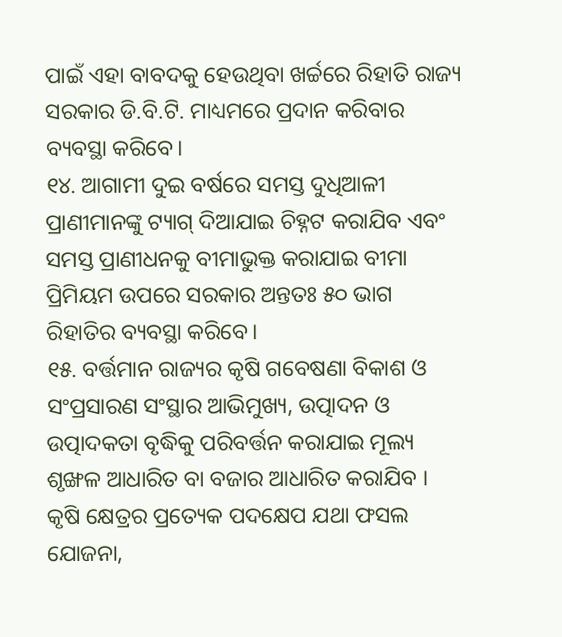ପାଇଁ ଏହା ବାବଦକୁ ହେଉଥିବା ଖର୍ଚ୍ଚରେ ରିହାତି ରାଜ୍ୟ ସରକାର ଡି.ବି.ଟି. ମାଧ୍ୟମରେ ପ୍ରଦାନ କରିବାର ବ୍ୟବସ୍ଥା କରିବେ।
୧୪. ଆଗାମୀ ଦୁଇ ବର୍ଷରେ ସମସ୍ତ ଦୁଧିଆଳୀ ପ୍ରାଣୀମାନଙ୍କୁ ଟ୍ୟାଗ୍ ଦିଆଯାଇ ଚିହ୍ନଟ କରାଯିବ ଏବଂ ସମସ୍ତ ପ୍ରାଣୀଧନକୁ ବୀମାଭୁକ୍ତ କରାଯାଇ ବୀମା ପ୍ରିମିୟମ ଉପରେ ସରକାର ଅନ୍ତତଃ ୫୦ ଭାଗ ରିହାତିର ବ୍ୟବସ୍ଥା କରିବେ।
୧୫. ବର୍ତ୍ତମାନ ରାଜ୍ୟର କୃଷି ଗବେଷଣା ବିକାଶ ଓ ସଂପ୍ରସାରଣ ସଂସ୍ଥାର ଆଭିମୁଖ୍ୟ, ଉତ୍ପାଦନ ଓ ଉତ୍ପାଦକତା ବୃଦ୍ଧିକୁ ପରିବର୍ତ୍ତନ କରାଯାଇ ମୂଲ୍ୟ ଶୃଙ୍ଖଳ ଆଧାରିତ ବା ବଜାର ଆଧାରିତ କରାଯିବ । କୃଷି କ୍ଷେତ୍ରର ପ୍ରତ୍ୟେକ ପଦକ୍ଷେପ ଯଥା ଫସଲ ଯୋଜନା,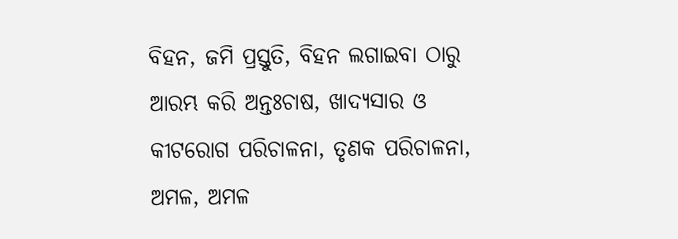ବିହନ, ଜମି ପ୍ରସ୍ତୁତି, ବିହନ ଲଗାଇବା ଠାରୁ ଆରମ୍ଭ କରି ଅନ୍ତଃଚାଷ, ଖାଦ୍ୟସାର ଓ କୀଟରୋଗ ପରିଚାଳନା, ତୃଣକ ପରିଚାଳନା, ଅମଳ, ଅମଳ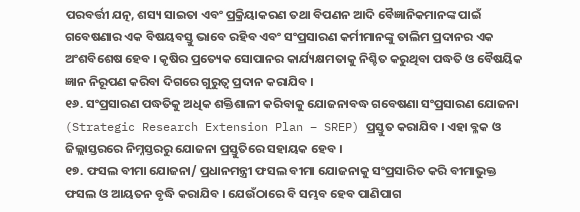ପରବର୍ତ୍ତୀ ଯତ୍ନ, ଶସ୍ୟ ସାଇତା ଏବଂ ପ୍ରକ୍ରିୟାକରଣ ତଥା ବିପଣନ ଆଦି ବୈଜ୍ଞାନିକମାନଙ୍କ ପାଇଁ ଗବେଷଣାର ଏକ ବିଷୟବସ୍ତୁ ଭାବେ ରହିବ ଏବଂ ସଂପ୍ରସାରଣ କର୍ମୀମାନଙ୍କୁ ତାଲିମ ପ୍ରଦାନର ଏକ ଅଂଶବିଶେଷ ହେବ । କୃଷିର ପ୍ରତ୍ୟେକ ସୋପାନର କାର୍ଯ୍ୟକ୍ଷମତାକୁ ନିଶ୍ଚିତ କରୁଥିବା ପଦ୍ଧତି ଓ ବୈଷୟିକ ଜ୍ଞାନ ନିରୂପଣ କରିବା ଦିଗରେ ଗୁରୁତ୍ୱ ପ୍ରଦାନ କରାଯିବ ।
୧୬. ସଂପ୍ରସାରଣ ପଦ୍ଧତିକୁ ଅଧିକ ଶକ୍ତିଶାଳୀ କରିବାକୁ ଯୋଜନାବଦ୍ଧ ଗବେଷଣା ସଂପ୍ରସାରଣ ଯୋଜନା (Strategic Research Extension Plan – SREP) ପ୍ରସ୍ତୁତ କରାଯିବ । ଏହା ବ୍ଳକ ଓ ଜିଲ୍ଲାସ୍ତରରେ ନିମ୍ନସ୍ତରରୁ ଯୋଜନା ପ୍ରସ୍ତୁତିରେ ସହାୟକ ହେବ ।
୧୭. ଫସଲ ବୀମା ଯୋଜନା/ ପ୍ରଧାନମନ୍ତ୍ରୀ ଫସଲ ବୀମା ଯୋଜନାକୁ ସଂପ୍ରସାରିତ କରି ବୀମାଭୁକ୍ତ ଫସଲ ଓ ଆୟତନ ବୃଦ୍ଧି କରାଯିବ । ଯେଉଁଠାରେ ବି ସମ୍ଭବ ହେବ ପାଣିପାଗ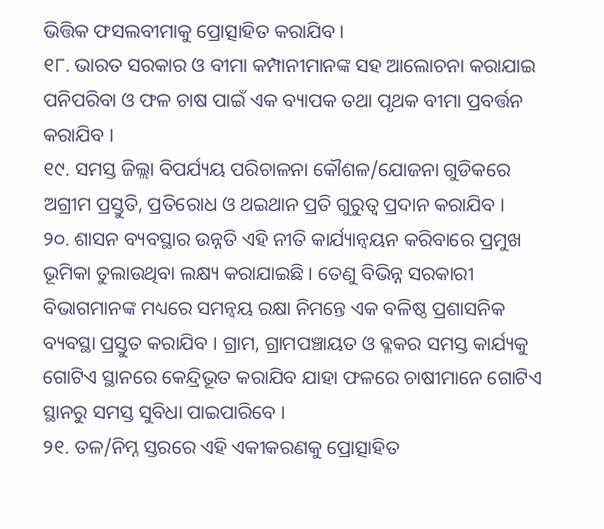ଭିତ୍ତିକ ଫସଲବୀମାକୁ ପ୍ରୋତ୍ସାହିତ କରାଯିବ ।
୧୮. ଭାରତ ସରକାର ଓ ବୀମା କମ୍ପାନୀମାନଙ୍କ ସହ ଆଲୋଚନା କରାଯାଇ ପନିପରିବା ଓ ଫଳ ଚାଷ ପାଇଁ ଏକ ବ୍ୟାପକ ତଥା ପୃଥକ ବୀମା ପ୍ରବର୍ତ୍ତନ କରାଯିବ ।
୧୯. ସମସ୍ତ ଜିଲ୍ଲା ବିପର୍ଯ୍ୟୟ ପରିଚାଳନା କୌଶଳ/ଯୋଜନା ଗୁଡିକରେ ଅଗ୍ରୀମ ପ୍ରସ୍ତୁତି, ପ୍ରତିରୋଧ ଓ ଥଇଥାନ ପ୍ରତି ଗୁରୁତ୍ୱ ପ୍ରଦାନ କରାଯିବ ।
୨୦. ଶାସନ ବ୍ୟବସ୍ଥାର ଉନ୍ନତି ଏହି ନୀତି କାର୍ଯ୍ୟାନ୍ୱୟନ କରିବାରେ ପ୍ରମୁଖ ଭୂମିକା ତୁଲାଉଥିବା ଲକ୍ଷ୍ୟ କରାଯାଇଛି । ତେଣୁ ବିଭିନ୍ନ ସରକାରୀ ବିଭାଗମାନଙ୍କ ମଧ୍ୟରେ ସମନ୍ୱୟ ରକ୍ଷା ନିମନ୍ତେ ଏକ ବଳିଷ୍ଠ ପ୍ରଶାସନିକ ବ୍ୟବସ୍ଥା ପ୍ରସ୍ତୁତ କରାଯିବ । ଗ୍ରାମ, ଗ୍ରାମପଞ୍ଚାୟତ ଓ ବ୍ଳକର ସମସ୍ତ କାର୍ଯ୍ୟକୁ ଗୋଟିଏ ସ୍ଥାନରେ କେନ୍ଦ୍ରିଭୂତ କରାଯିବ ଯାହା ଫଳରେ ଚାଷୀମାନେ ଗୋଟିଏ ସ୍ଥାନରୁ ସମସ୍ତ ସୁବିଧା ପାଇପାରିବେ ।
୨୧. ତଳ/ନିମ୍ନ ସ୍ତରରେ ଏହି ଏକୀକରଣକୁ ପ୍ରୋତ୍ସାହିତ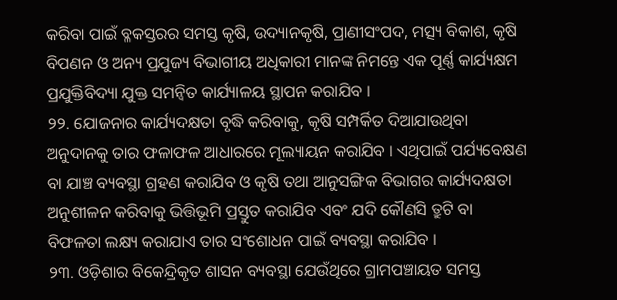କରିବା ପାଇଁ ବ୍ଳକସ୍ତରର ସମସ୍ତ କୃଷି, ଉଦ୍ୟାନକୃଷି, ପ୍ରାଣୀସଂପଦ, ମତ୍ସ୍ୟ ବିକାଶ, କୃଷି ବିପଣନ ଓ ଅନ୍ୟ ପ୍ରଯୁଜ୍ୟ ବିଭାଗୀୟ ଅଧିକାରୀ ମାନଙ୍କ ନିମନ୍ତେ ଏକ ପୂର୍ଣ୍ଣ କାର୍ଯ୍ୟକ୍ଷମ ପ୍ରଯୁକ୍ତିବିଦ୍ୟା ଯୁକ୍ତ ସମନ୍ୱିତ କାର୍ଯ୍ୟାଳୟ ସ୍ଥାପନ କରାଯିବ ।
୨୨. ଯୋଜନାର କାର୍ଯ୍ୟଦକ୍ଷତା ବୃଦ୍ଧି କରିବାକୁ, କୃଷି ସମ୍ପର୍କିତ ଦିଆଯାଉଥିବା ଅନୁଦାନକୁ ତାର ଫଳାଫଳ ଆଧାରରେ ମୂଲ୍ୟାୟନ କରାଯିବ । ଏଥିପାଇଁ ପର୍ଯ୍ୟବେକ୍ଷଣ ବା ଯାଞ୍ଚ ବ୍ୟବସ୍ଥା ଗ୍ରହଣ କରାଯିବ ଓ କୃଷି ତଥା ଆନୁସଙ୍ଗିକ ବିଭାଗର କାର୍ଯ୍ୟଦକ୍ଷତା ଅନୁଶୀଳନ କରିବାକୁ ଭିତ୍ତିଭୂମି ପ୍ରସ୍ତୁତ କରାଯିବ ଏବଂ ଯଦି କୌଣସି ତ୍ରୁଟି ବା ବିଫଳତା ଲକ୍ଷ୍ୟ କରାଯାଏ ତାର ସଂଶୋଧନ ପାଇଁ ବ୍ୟବସ୍ଥା କରାଯିବ ।
୨୩. ଓଡ଼ିଶାର ବିକେନ୍ଦ୍ରିକୃତ ଶାସନ ବ୍ୟବସ୍ଥା ଯେଉଁଥିରେ ଗ୍ରାମପଞ୍ଚାୟତ ସମସ୍ତ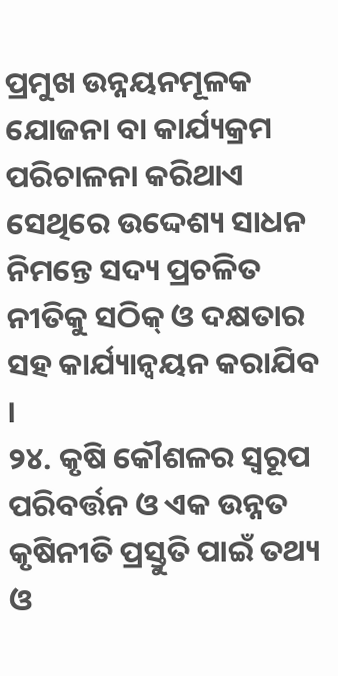ପ୍ରମୁଖ ଉନ୍ନୟନମୂଳକ ଯୋଜନା ବା କାର୍ଯ୍ୟକ୍ରମ ପରିଚାଳନା କରିଥାଏ ସେଥିରେ ଉଦ୍ଦେଶ୍ୟ ସାଧନ ନିମନ୍ତେ ସଦ୍ୟ ପ୍ରଚଳିତ ନୀତିକୁ ସଠିକ୍ ଓ ଦକ୍ଷତାର ସହ କାର୍ଯ୍ୟାନ୍ୱୟନ କରାଯିବ ।
୨୪. କୃଷି କୌଶଳର ସ୍ୱରୂପ ପରିବର୍ତ୍ତନ ଓ ଏକ ଉନ୍ନତ କୃଷିନୀତି ପ୍ରସ୍ତୁତି ପାଇଁ ତଥ୍ୟ ଓ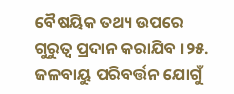ବୈଷୟିକ ତଥ୍ୟ ଉପରେ ଗୁରୁତ୍ୱ ପ୍ରଦାନ କରାଯିବ ।୨୫. ଜଳବାୟୁ ପରିବର୍ତ୍ତନ ଯୋଗୁଁ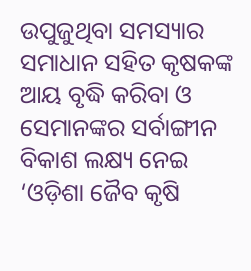ଉପୁଜୁଥିବା ସମସ୍ୟାର ସମାଧାନ ସହିତ କୃଷକଙ୍କ ଆୟ ବୃଦ୍ଧି କରିବା ଓ ସେମାନଙ୍କର ସର୍ବାଙ୍ଗୀନ ବିକାଶ ଲକ୍ଷ୍ୟ ନେଇ ‘ଓଡ଼ିଶା ଜୈବ କୃଷି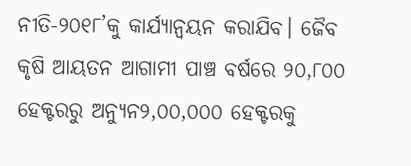ନୀତି-୨୦୧୮’କୁ କାର୍ଯ୍ୟାନ୍ୱୟନ କରାଯିବ। ଜୈବ କୃଷି ଆୟତନ ଆଗାମୀ ପାଞ୍ଚ ବର୍ଷରେ ୨୦,୮୦୦ ହେକ୍ଟରରୁ ଅନ୍ୟୁନ୨,୦୦,୦୦୦ ହେକ୍ଟରକୁ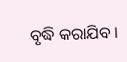ବୃଦ୍ଧି କରାଯିବ ।